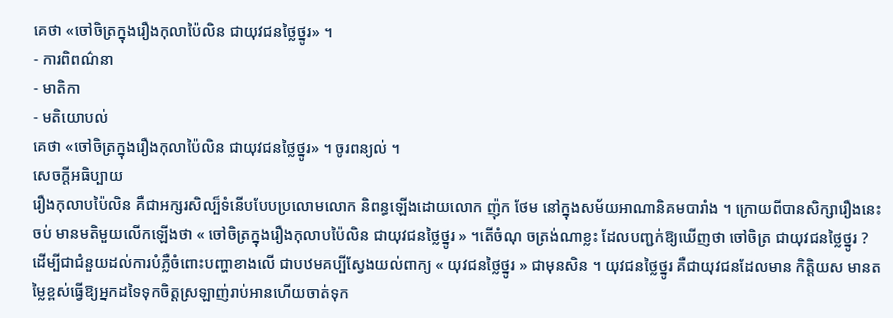គេថា «ចៅចិត្រក្នុងរឿងកុលាប៉ៃលិន ជាយុវជនថ្លៃថ្នូរ» ។
- ការពិពណ៌នា
- មាតិកា
- មតិយោបល់
គេថា «ចៅចិត្រក្នុងរឿងកុលាប៉ៃលិន ជាយុវជនថ្លៃថ្នូរ» ។ ចូរពន្យល់ ។
សេចក្ដីអធិប្បាយ
រឿងកុលាបប៉ៃលិន គឺជាអក្សរសិល្ប៏ទំនើបបែបប្រលោមលោក និពន្ធឡើងដោយលោក ញ៉ុក ថែម នៅក្នុងសម័យអាណានិគមបារាំង ។ ក្រោយពីបានសិក្សារឿងនេះចប់ មានមតិមួយលើកឡើងថា « ចៅចិត្រក្នុងរឿងកុលាបប៉ៃលិន ជាយុវជនថ្លៃថ្នូរ » ។តើចំណុ ចត្រង់ណាខ្លះ ដែលបញ្ជក់ឱ្យឃើញថា ចៅចិត្រ ជាយុវជនថ្លៃថ្នូរ ?
ដើម្បីជាជំនួយដល់ការបំភ្លឺចំពោះបញ្ហាខាងលើ ជាបឋមគប្បីស្វែងយល់ពាក្យ « យុវជនថ្លៃថ្នូរ » ជាមុនសិន ។ យុវជនថ្លៃថ្នូរ គឺជាយុវជនដែលមាន កិត្តិយស មានតម្លៃខ្ពស់ធ្វើឱ្យអ្នកដទៃទុកចិត្តស្រឡាញ់រាប់អានហើយចាត់ទុក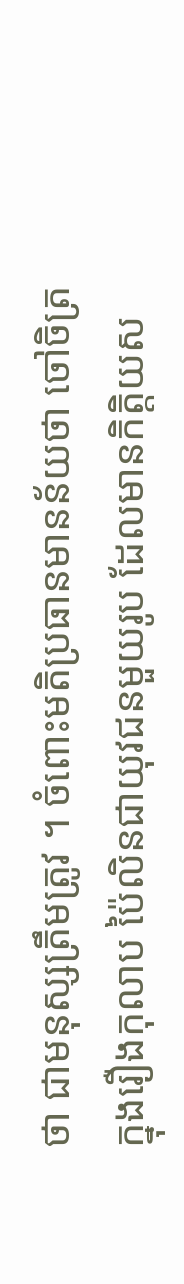ថា ជាមនុស្សត្រឹមត្រូវ ។ ចំពោះមតិប្រធានមានន័យថា ចៅចិត្រក្នុងរឿងកុលាប ប៉ៃលិនជាយុវជនមួយរូប ដែលមានកិត្តិយស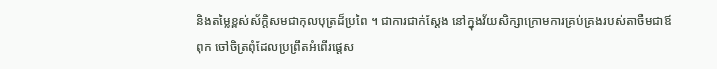និងតម្លៃខ្ពស់ស័ក្តិសមជាកុលបុត្រដ៏ប្រពៃ ។ ជាការជាក់ស្ដែង នៅក្នុងវ័យសិក្សាក្រោមការគ្រប់គ្រងរបស់តាចឺមជាឪពុក ចៅចិត្រពុំដែលប្រព្រឹតអំពើរផ្តេស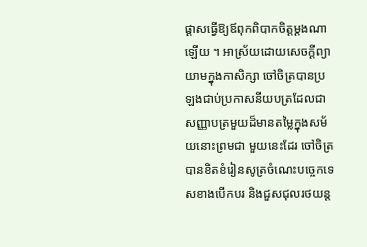ផ្ដាសធ្វើឱ្យឪពុកពិបាកចិត្តម្ដងណា ឡើយ ។ អាស្រ័យដោយសេចក្ដីព្យាយាមក្នុងកាសិក្សា ចៅចិត្របានប្រឡងជាប់ប្រកាសនីយបត្រដែលជាសញ្ញាបត្រមួយដ៏មានតម្លៃក្នុងសម័យនោះព្រមជា មួយនេះដែរ ចៅចិត្របានខិតខំរៀនសូត្រចំណេះបច្ចេកទេសខាងបើកបរ និងជួសជុលរថយន្ត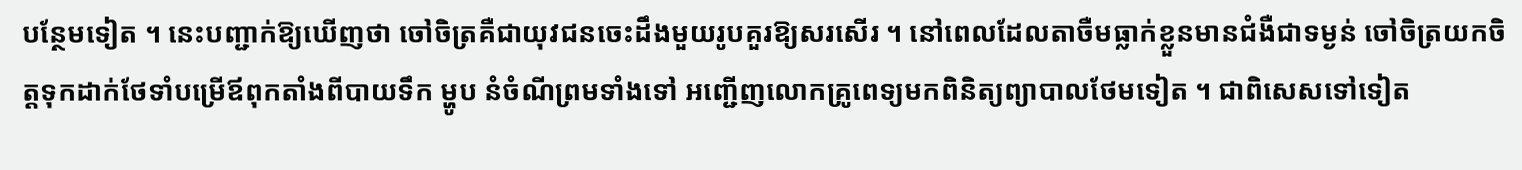បន្ថែមទៀត ។ នេះបញ្ជាក់ឱ្យឃើញថា ចៅចិត្រគឺជាយុវជនចេះដឹងមួយរូបគួរឱ្យសរសើរ ។ នៅពេលដែលតាចឺមធ្លាក់ខ្លួនមានជំងឺជាទម្ងន់ ចៅចិត្រយកចិត្តទុកដាក់ថែទាំបម្រើឪពុកតាំងពីបាយទឹក ម្ហូប នំចំណីព្រមទាំងទៅ អញ្ជើញលោកគ្រូពេទ្យមកពិនិត្យព្យាបាលថែមទៀត ។ ជាពិសេសទៅទៀត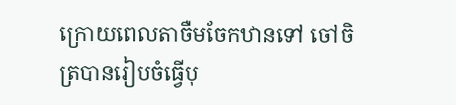ក្រោយពេលតាចឺមចែកឋានទៅ ចៅចិត្របានរៀបចំធ្វើបុ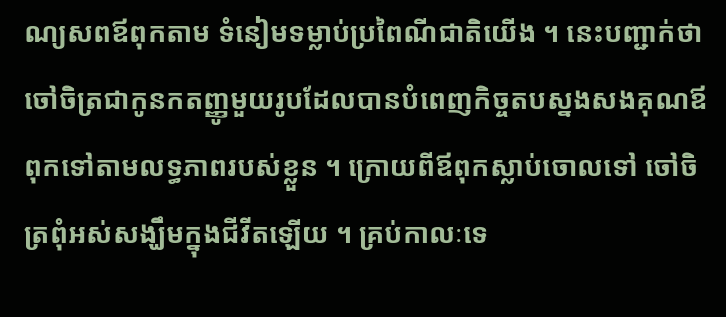ណ្យសពឪពុកតាម ទំនៀមទម្លាប់ប្រពៃណីជាតិយើង ។ នេះបញ្ជាក់ថា ចៅចិត្រជាកូនកតញ្ញូមួយរូបដែលបានបំពេញកិច្ចតបស្នងសងគុណឪពុកទៅតាមលទ្ធភាពរបស់ខ្លួន ។ ក្រោយពីឪពុកស្លាប់ចោលទៅ ចៅចិត្រពុំអស់សង្ឃឹមក្នុងជីវីតឡើយ ។ គ្រប់កាលៈទេ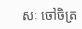សៈ ចៅចិត្រ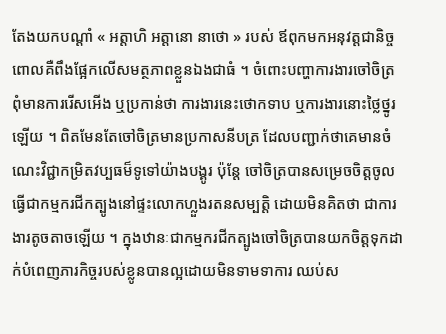តែងយកបណ្ដាំ « អត្តាហិ អត្តានោ នាថោ » របស់ ឪពុកមកអនុវត្តជានិច្ច ពោលគឺពឹងផ្អែកលើសមត្ថភាពខ្លួនឯងជាធំ ។ ចំពោះបញ្ហាការងារចៅចិត្រពុំមានការរើសអើង ឬប្រកាន់ថា ការងារនេះថោកទាប ឬការងារនោះថ្លៃថ្នូរឡើយ ។ ពិតមែនតែចៅចិត្រមានប្រកាសនីបត្រ ដែលបញ្ជាក់ថាគេមានចំណេះវិជ្ជាកម្រិតវប្បធម៏ទូទៅយ៉ាងបង្គូរ ប៉ុន្តែ ចៅចិត្របានសម្រេចចិត្តចូលធ្វើជាកម្មករជីកត្បូងនៅផ្ទះលោកហ្លួងរតនសម្បត្តិ ដោយមិនគិតថា ជាការងារតូចតាចឡើយ ។ ក្នុងឋានៈជាកម្មករជីកត្បូងចៅចិត្របានយកចិត្តទុកដាក់បំពេញភារកិច្ចរបស់ខ្លូនបានល្អដោយមិនទាមទាការ ឈប់ស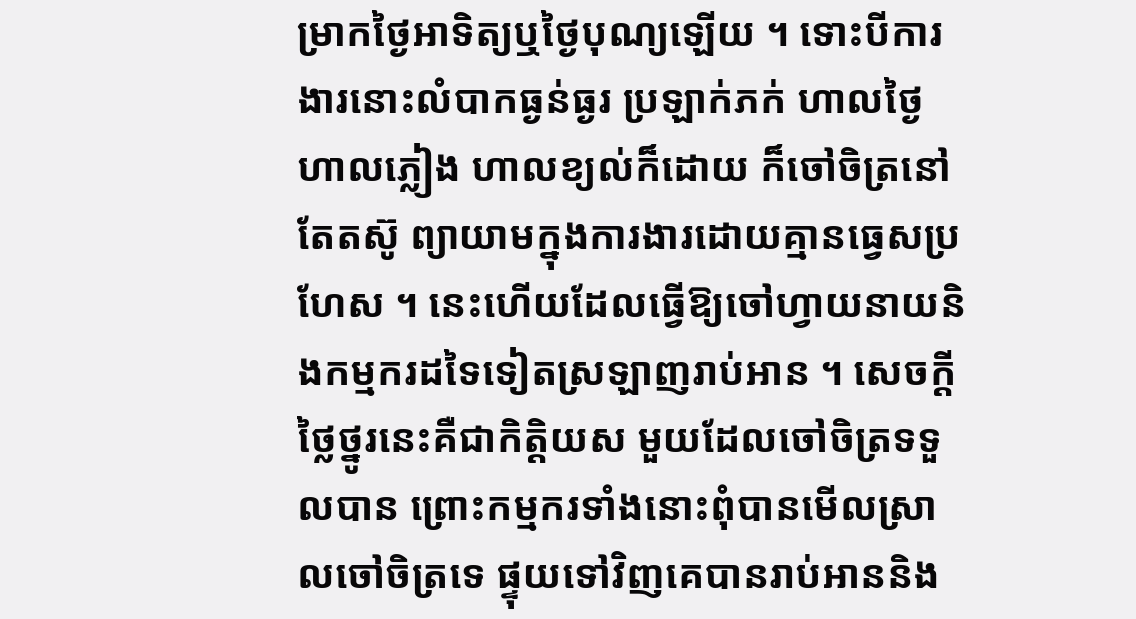ម្រាកថ្ងៃអាទិត្យឬថ្ងៃបុណ្យឡើយ ។ ទោះបីការងារនោះលំបាកធ្ងន់ធ្ងរ ប្រឡាក់ភក់ ហាលថ្ងៃ ហាលភ្លៀង ហាលខ្យល់ក៏ដោយ ក៏ចៅចិត្រនៅតែតស៊ូ ព្យាយាមក្នុងការងារដោយគ្មានធ្វេសប្រហែស ។ នេះហើយដែលធ្វើឱ្យចៅហ្វាយនាយនិងកម្មករដទៃទៀតស្រឡាញរាប់អាន ។ សេចក្ដីថ្លៃថ្នូរនេះគឺជាកិត្តិយស មួយដែលចៅចិត្រទទួលបាន ព្រោះកម្មករទាំងនោះពុំបានមើលស្រាលចៅចិត្រទេ ផ្ទុយទៅវិញគេបានរាប់អាននិង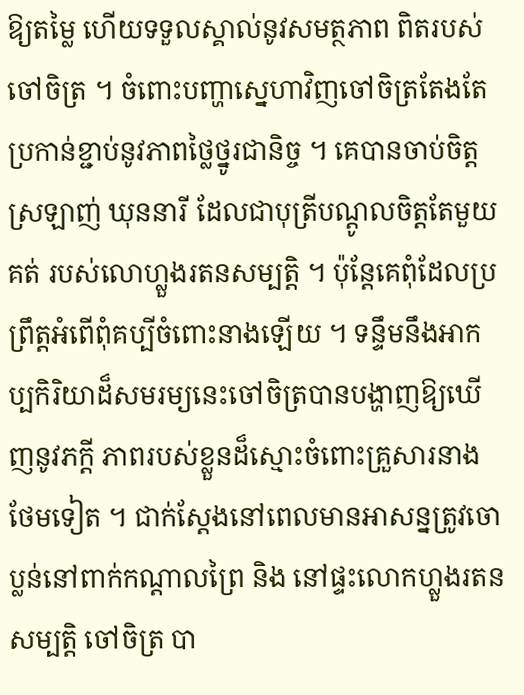ឱ្យតម្លៃ ហើយទទួលស្គាល់នូវសមត្ថភាព ពិតរបស់ចៅចិត្រ ។ ចំពោះបញ្ហាស្នេហាវិញចៅចិត្រតែងតែប្រកាន់ខ្ជាប់នូវភាពថ្លៃថ្នូរជានិច្ច ។ គេបានចាប់ចិត្តស្រឡាញ់ ឃុននារី ដែលជាបុត្រីបណ្តូលចិត្តតែមួយគត់ របស់លោហ្លួងរតនសម្បត្តិ ។ ប៉ុន្តែគេពុំដែលប្រព្រឹត្តអំពើពុំគប្បីចំពោះនាងឡើយ ។ ទន្ទឹមនឹងអាកប្បកិរិយាដ៏សមរម្យនេះចៅចិត្របានបង្ហាញឱ្យឃើញនូវភក្ដី ភាពរបស់ខ្លួនដ៏ស្មោះចំពោះគ្រួសារនាងថែមទៀត ។ ជាក់ស្ដែងនៅពេលមានអាសន្នត្រូវចោប្លន់នៅពាក់កណ្តាលព្រៃ និង នៅផ្ទះលោកហ្លួងរតនសម្បត្តិ ចៅចិត្រ បា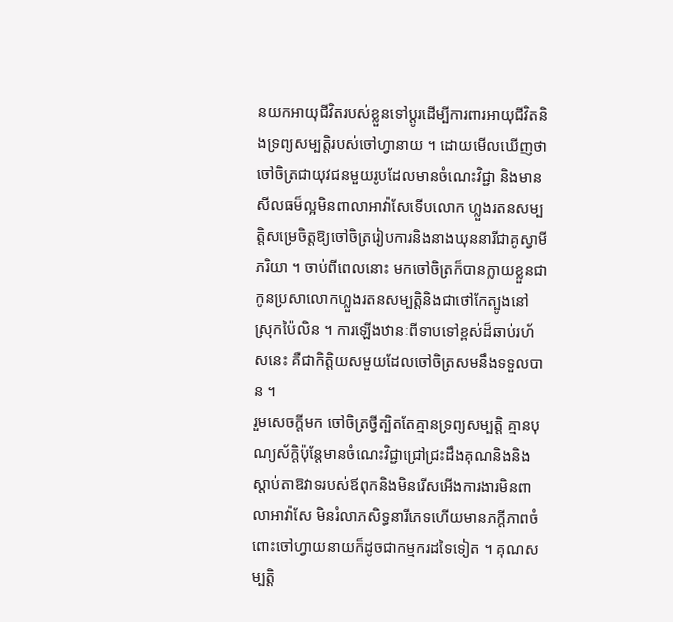នយកអាយុជីវិតរបស់ខ្លួនទៅប្ដូរដើម្បីការពារអាយុជីវិតនិងទ្រព្យសម្បត្តិរបស់ចៅហ្វានាយ ។ ដោយមើលឃើញថា ចៅចិត្រជាយុវជនមួយរូបដែលមានចំណេះវិជ្ជា និងមានសីលធម៏ល្អមិនពាលាអាវ៉ាសែទើបលោក ហ្លួងរតនសម្បត្តិសម្រេចិត្តឱ្យចៅចិត្ររៀបការនិងនាងឃុននារីជាគូស្វាមីភរិយា ។ ចាប់ពីពេលនោះ មកចៅចិត្រក៏បានក្លាយខ្លួនជាកូនប្រសាលោកហ្លួងរតនសម្បត្តិនិងជាថៅកែត្បូងនៅស្រុកប៉ៃលិន ។ ការឡើងឋានៈពីទាបទៅខ្ពស់ដ៏ឆាប់រហ័សនេះ គឺជាកិត្តិយសមួយដែលចៅចិត្រសមនឹងទទួលបាន ។
រួមសេចក្ដីមក ចៅចិត្រថ្វីត្បិតតែគ្មានទ្រព្យសម្បត្តិ គ្មានបុណ្យស័ក្តិប៉ុន្តែមានចំណេះវិជ្ជាជ្រៅជ្រះដឹងគុណនិងនិងស្ដាប់តាឱវាទរបស់ឪពុកនិងមិនរើសអើងការងារមិនពាលាអាវ៉ាសែ មិនរំលាភសិទ្ធនារីភេទហើយមានភក្ដីភាពចំពោះចៅហ្វាយនាយក៏ដូចជាកម្មករដទៃទៀត ។ គុណសម្បត្តិ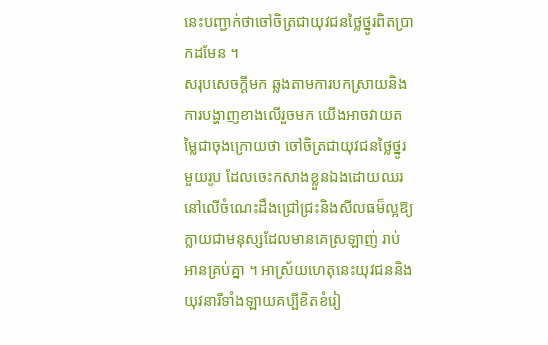នេះបញ្ជាក់ថាចៅចិត្រជាយុវជនថ្លៃថ្នូរពិតប្រាកដមែន ។
សរុបសេចក្ដីមក ឆ្លងតាមការបកស្រាយនិងការបង្ហាញខាងលើរួចមក យើងអាចវាយតម្លៃជាចុងក្រោយថា ចៅចិត្រជាយុវជនថ្លៃថ្នូរមួយរូប ដែលចេះកសាងខ្លួនឯងដោយឈរនៅលើចំណេះដឹងជ្រៅជ្រះនិងសីលធម៏ល្អឱ្យក្លាយជាមនុស្សដែលមានគេស្រឡាញ់ រាប់អានគ្រប់គ្នា ។ អាស្រ័យហេតុនេះយុវជននិងយុវនារីទាំងឡាយគប្បីខិតខំរៀ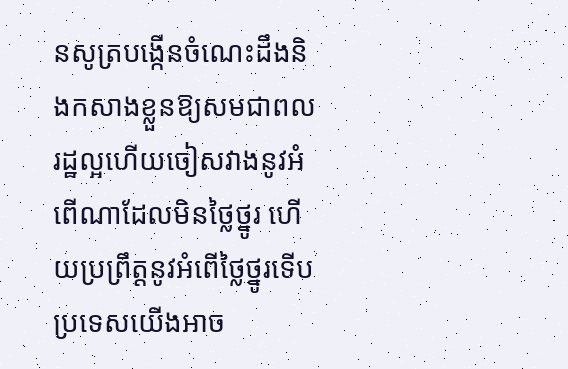នសូត្របង្កើនចំណេះដឹងនិងកសាងខ្លួនឱ្យសមជាពលរដ្ឋល្អហើយចៀសវាងនូវអំពើណាដែលមិនថ្លៃថ្នូរ ហើយប្រព្រឹត្តនូវអំពើថ្លៃថ្នូរទើបប្រទេសយើងអាច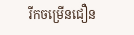រីកចម្រើនជឿន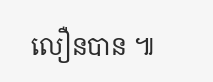លឿនបាន ៕